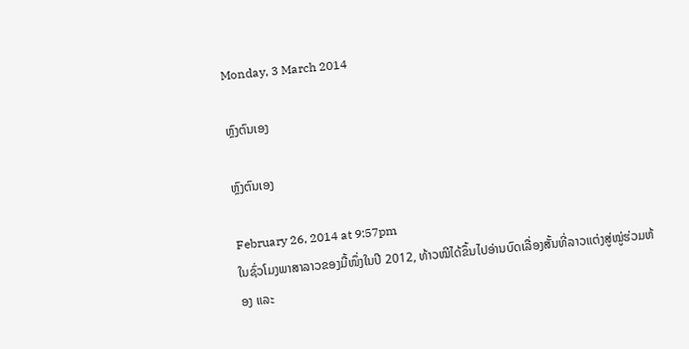Monday, 3 March 2014

ຫຼົງຕົນເອງ

ຫຼົງຕົນເອງ

February 26, 2014 at 9:57pm
ໃນຊົ່ວໂມງພາສາລາວຂອງມື້ໜຶ່ງໃນປີ 2012, ທ້າວໝີໄດ້ຂຶ້ນໄປອ່ານບົດເລື່ອງສັ້ນທີ່ລາວແຕ່ງສູ່ໝູ່ຮ່ວມຫ້ອງ ແລະ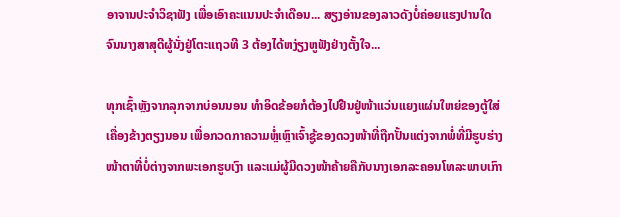ອາຈານປະຈຳວິຊາຟັງ ເພື່ອເອົາຄະແນນປະຈຳເດືອນ... ສຽງອ່ານຂອງລາວດັງບໍ່ຄ່ອຍແຮງປານໃດ ຈົນນາງສາສຸດີຜູ້ນັ່ງຢູ່ໂຕະແຖວທີ 3 ຕ້ອງໄດ້ຫງ່ຽງຫູຟັງຢ່າງຕັ້ງໃຈ...

ທຸກເຊົ້າຫຼັງຈາກລຸກຈາກບ່ອນນອນ ທໍາອິດຂ້ອຍກໍຕ້ອງໄປຢືນຢູ່ໜ້າແວ່ນແຍງແຜ່ນໃຫຍ່ຂອງຕູ້ໃສ່ເຄື່ອງຂ້າງຕຽງນອນ ເພື່ອກວດກາຄວາມຫຼໍ່ເຫຼົາເຈົ້າຊູ້ຂອງດວງໜ້າທີ່ຖືກປັ້ນແຕ່ງຈາກພໍ່ທີ່ມີຮູບຮ່າງໜ້າຕາທີ່ບໍ່ຕ່າງຈາກພະເອກຮູບເງົາ ແລະແມ່ຜູ້ມີດວງໜ້າຄ້າຍຄືກັບນາງເອກລະຄອນໂທລະພາບເກົາ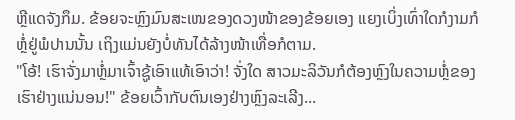ຫຼີແດຈັງກຶມ. ຂ້ອຍຈະຫຼົງມົນສະເໜຂອງດວງໜ້າຂອງຂ້ອຍເອງ ແຍງເບິ່ງເທົ່າໃດກໍງາມກໍຫຼໍ່ຢູ່ພໍປານນັ້ນ ເຖິງແມ່ນຍັງບໍ່ທັນໄດ້ລ້າງໜ້າເທື່ອກໍຕາມ.
"ໂອ້! ເຮົາຈັ່ງມາຫຼໍ່ມາເຈົ້າຊູ້ເອົາແທ້ເອົາວ່າ! ຈັ່ງໃດ ສາວມະລິວັນກໍຕ້ອງຫຼົງໃນຄວາມຫຼໍ່ຂອງເຮົາຢ່າງແນ່ນອນ!" ຂ້ອຍເວົ້າກັບຕົນເອງຢ່າງຫຼົງລະເລີງ...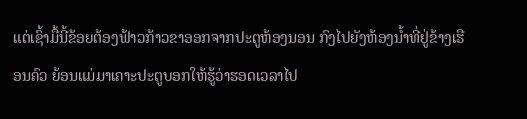ແຕ່ເຊົ້າມື້ນີ້ຂ້ອຍຕ້ອງຟ້າວກ້າວຂາອອກຈາກປະຕູຫ້ອງນອນ ກົງໄປຍັງຫ້ອງນໍ້າທີ່ຢູ່ຂ້າງເຮືອນຄົວ ຍ້ອນແມ່ມາເຄາະປະຕູບອກໃຫ້ຮູ້ວ່າຮອດເວລາໄປ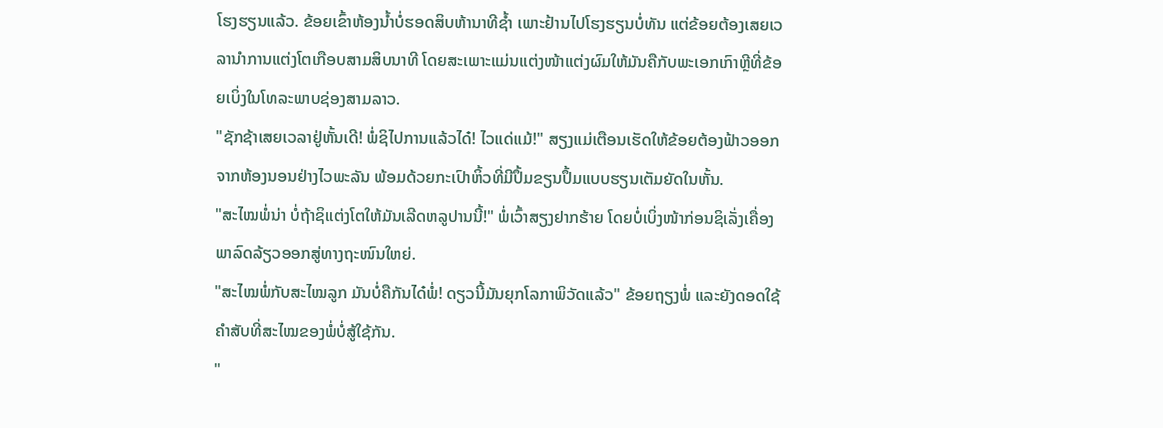ໂຮງຮຽນແລ້ວ. ຂ້ອຍເຂົ້າຫ້ອງນໍ້າບໍ່ຮອດສິບຫ້ານາທີຊໍ້າ ເພາະຢ້ານໄປໂຮງຮຽນບໍ່ທັນ ແຕ່ຂ້ອຍຕ້ອງເສຍເວລານໍາການແຕ່ງໂຕເກືອບສາມສິບນາທີ ໂດຍສະເພາະແມ່ນແຕ່ງໜ້າແຕ່ງຜົມໃຫ້ມັນຄືກັບພະເອກເກົາຫຼີທີ່ຂ້ອຍເບິ່ງໃນໂທລະພາບຊ່ອງສາມລາວ.
"ຊັກຊ້າເສຍເວລາຢູ່ຫັ້ນເດີ! ພໍ່ຊິໄປການແລ້ວໄດ໋! ໄວແດ່ແມ້!" ສຽງແມ່ເຕືອນເຮັດໃຫ້ຂ້ອຍຕ້ອງຟ້າວອອກຈາກຫ້ອງນອນຢ່າງໄວພະລັນ ພ້ອມດ້ວຍກະເປົາຫິ້ວທີ່ມີປຶ້ມຂຽນປຶ້ມແບບຮຽນເຕັມຍັດໃນຫັ້ນ.
"ສະໄໝພໍ່ນ່າ ບໍ່ຖ້າຊິແຕ່ງໂຕໃຫ້ມັນເລີດຫລູປານນີ້!" ພໍ່ເວົ້າສຽງຢາກຮ້າຍ ໂດຍບໍ່ເບິ່ງໜ້າກ່ອນຊິເລັ່ງເຄື່ອງພາລົດລ້ຽວອອກສູ່ທາງຖະໜົນໃຫຍ່.
"ສະໄໝພໍ່ກັບສະໄໝລູກ ມັນບໍ່ຄືກັນໄດ໋ພໍ່! ດຽວນີ້ມັນຍຸກໂລກາພິວັດແລ້ວ" ຂ້ອຍຖຽງພໍ່ ແລະຍັງດອດໃຊ້ຄໍາສັບທີ່ສະໄໝຂອງພໍ່ບໍ່ສູ້ໃຊ້ກັນ.
"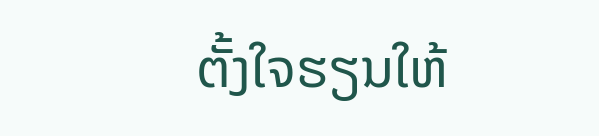ຕັ້ງໃຈຮຽນໃຫ້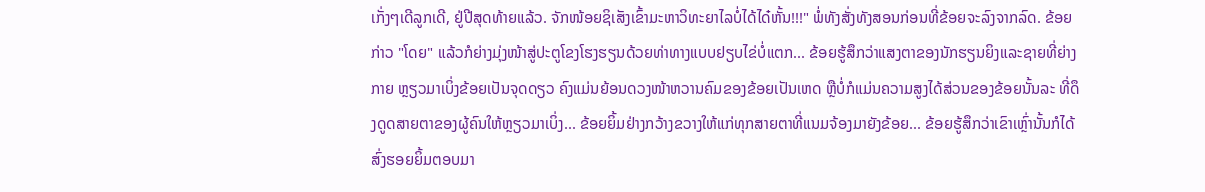ເກັ່ງໆເດີລູກເດີ, ຢູ່ປີສຸດທ້າຍແລ້ວ. ຈັກໜ້ອຍຊິເສັງເຂົ້າມະຫາວິທະຍາໄລບໍ່ໄດ້ໄດ໋ຫັ້ນ!!!" ພໍ່ທັງສັ່ງທັງສອນກ່ອນທີ່ຂ້ອຍຈະລົງຈາກລົດ. ຂ້ອຍກ່າວ "ໂດຍ" ແລ້ວກໍຍ່າງມຸ່ງໜ້າສູ່ປະຕູໂຂງໂຮງຮຽນດ້ວຍທ່າທາງແບບຢຽບໄຂ່ບໍ່ແຕກ... ຂ້ອຍຮູ້ສຶກວ່າແສງຕາຂອງນັກຮຽນຍິງແລະຊາຍທີ່ຍ່າງກາຍ ຫຼຽວມາເບິ່ງຂ້ອຍເປັນຈຸດດຽວ ຄົງແມ່ນຍ້ອນດວງໜ້າຫວານຄົມຂອງຂ້ອຍເປັນເຫດ ຫຼືບໍ່ກໍແມ່ນຄວາມສູງໄດ້ສ່ວນຂອງຂ້ອຍນັ້ນລະ ທີ່ດຶງດູດສາຍຕາຂອງຜູ້ຄົນໃຫ້ຫຼຽວມາເບິ່ງ... ຂ້ອຍຍິ້ມຢ່າງກວ້າງຂວາງໃຫ້ແກ່ທຸກສາຍຕາທີ່ແນມຈ້ອງມາຍັງຂ້ອຍ... ຂ້ອຍຮູ້ສຶກວ່າເຂົາເຫຼົ່ານັ້ນກໍໄດ້ສົ່ງຮອຍຍິ້ມຕອບມາ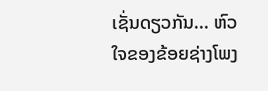ເຊັ່ນດຽວກັນ... ຫົວໃຈຂອງຂ້ອຍຊ່າງໂພງ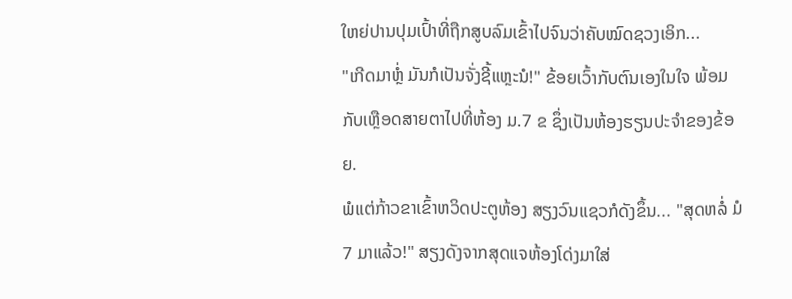ໃຫຍ່ປານປຸມເປົ້າທີ່ຖືກສູບລົມເຂົ້າໄປຈົນວ່າຄັບໝົດຊວງເອິກ...
"ເກີດມາຫຼໍ່ ມັນກໍເປັນຈັ່ງຊີ້ແຫຼະນໍ!" ຂ້ອຍເວົ້າກັບຕົນເອງໃນໃຈ ພ້ອມກັບເຫຼືອດສາຍຕາໄປທີ່ຫ້ອງ ມ.7 ຂ ຊຶ່ງເປັນຫ້ອງຮຽນປະຈໍາຂອງຂ້ອຍ.
ພໍແຕ່ກ້າວຂາເຂົ້າຫວິດປະຕູຫ້ອງ ສຽງວົນແຊວກໍດັງຂຶ້ນ... "ສຸດຫລໍ່ ມໍ 7 ມາແລ້ວ!" ສຽງດັງຈາກສຸດແຈຫ້ອງໂດ່ງມາໃສ່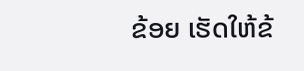ຂ້ອຍ ເຮັດໃຫ້ຂ້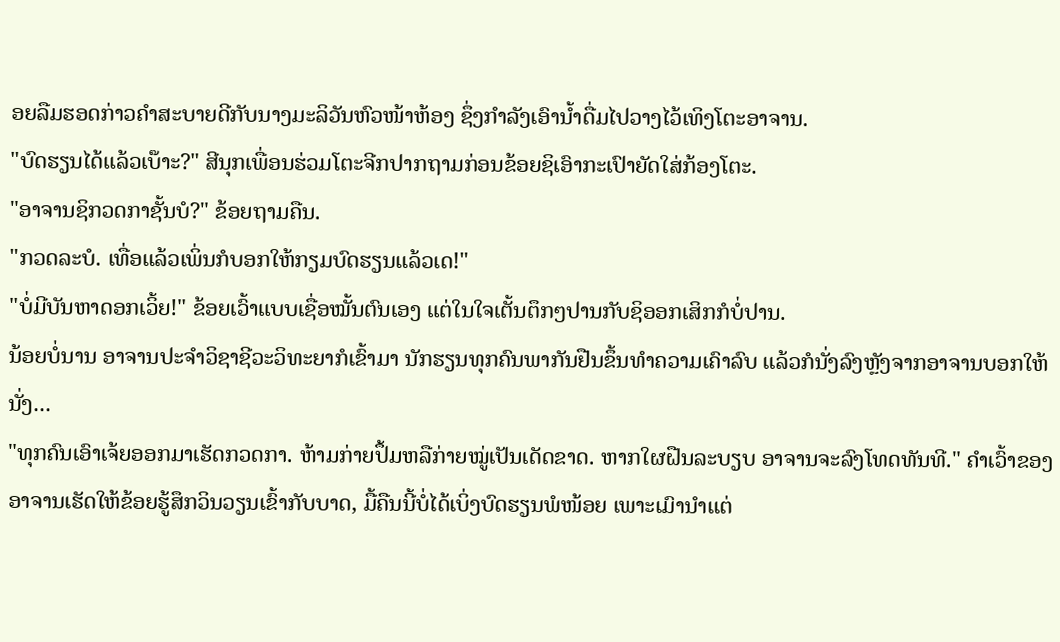ອຍລືມຮອດກ່າວຄໍາສະບາຍດີກັບນາງມະລິວັນຫົວໜ້າຫ້ອງ ຊຶ່ງກໍາລັງເອົານໍ້າດື່ມໄປວາງໄວ້ເທິງໂຕະອາຈານ.
"ບົດຮຽນໄດ້ແລ້ວເບ໊າະ?" ສີນຸກເພື່ອນຮ່ວມໂຕະຈີກປາກຖາມກ່ອນຂ້ອຍຊິເອົາກະເປົາຍັດໃສ່ກ້ອງໂຕະ.
"ອາຈານຊິກວດກາຊັ້ນບໍ?" ຂ້ອຍຖາມຄືນ.
"ກວດລະບໍ. ເທື່ອແລ້ວເພິ່ນກໍບອກໃຫ້ກຽມບົດຮຽນແລ້ວເດ!"
"ບໍ່ມີບັນຫາດອກເວິ້ຍ!" ຂ້ອຍເວົ້າແບບເຊື່ອໝັ້ນຕົນເອງ ແຕ່ໃນໃຈເຕັ້ນຕຶກໆປານກັບຊິອອກເສິກກໍບໍ່ປານ.
ນ້ອຍບໍ່ນານ ອາຈານປະຈໍາວິຊາຊີວະວິທະຍາກໍເຂົ້າມາ ນັກຮຽນທຸກຄົນພາກັນຢືນຂຶ້ນທໍາຄວາມເຄົາລົບ ແລ້ວກໍນັ່ງລົງຫຼັງຈາກອາຈານບອກໃຫ້ນັ່ງ...
"ທຸກຄົນເອົາເຈ້ຍອອກມາເຮັດກວດກາ. ຫ້າມກ່າຍປຶ້ມຫລືກ່າຍໝູ່ເປັນເດັດຂາດ. ຫາກໃຜຝືນລະບຽບ ອາຈານຈະລົງໂທດທັນທີ." ຄໍາເວົ້າຂອງອາຈານເຮັດໃຫ້ຂ້ອຍຮູ້ສຶກວິນວຽນເຂົ້າກັບບາດ, ມື້ຄືນນີ້ບໍ່ໄດ້ເບິ່ງບົດຮຽນພໍໜ້ອຍ ເພາະເມົານໍາແຕ່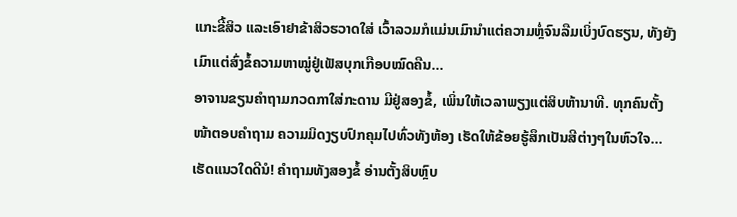ແກະຂີ້ສິວ ແລະເອົາຢາຂ້າສິວຮວາດໃສ່ ເວົ້າລວມກໍແມ່ນເມົານໍາແຕ່ຄວາມຫຼໍ່ຈົນລືມເບິ່ງບົດຮຽນ, ທັງຍັງເມົາແຕ່ສົ່ງຂໍ້ຄວາມຫາໝູ່ຢູ່ເຟັສບຸກເກືອບໝົດຄືນ...
ອາຈານຂຽນຄໍາຖາມກວດກາໃສ່ກະດານ ມີຢູ່ສອງຂໍ້, ເພິ່ນໃຫ້ເວລາພຽງແຕ່ສິບຫ້ານາທີ. ທຸກຄົນຕັ້ງໜ້າຕອບຄໍາຖາມ ຄວາມມິດງຽບປົກຄຸມໄປທົ່ວທັງຫ້ອງ ເຮັດໃຫ້ຂ້ອຍຮູ້ສຶກເປັນສີຕ່າງໆໃນຫົວໃຈ... ເຮັດແນວໃດດີນໍ! ຄໍາຖາມທັງສອງຂໍ້ ອ່ານຕັ້ງສິບຫຼົບ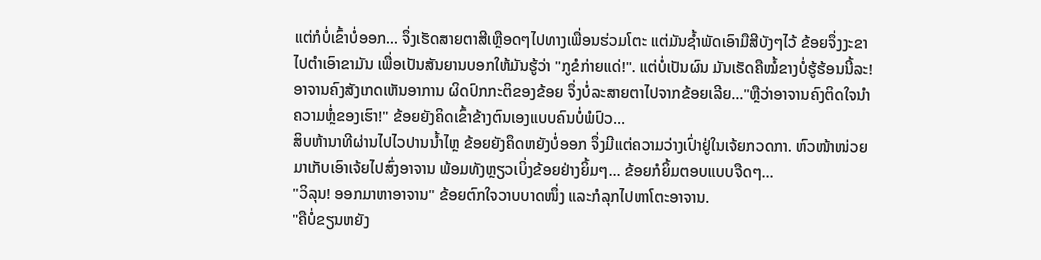ແຕ່ກໍບໍ່ເຂົ້າບໍ່ອອກ... ຈຶ່ງເຮັດສາຍຕາສີເຫຼືອດໆໄປທາງເພື່ອນຮ່ວມໂຕະ ແຕ່ມັນຊໍ້າພັດເອົາມືສີບັງໆໄວ້ ຂ້ອຍຈຶ່ງງະຂາໄປຕໍາເອົາຂາມັນ ເພື່ອເປັນສັນຍານບອກໃຫ້ມັນຮູ້ວ່າ "ກູຂໍກ່າຍແດ່!". ແຕ່ບໍ່ເປັນຜົນ ມັນເຮັດຄືໝໍ້ຂາງບໍ່ຮູ້ຮ້ອນນີ້ລະ! ອາຈານຄົງສັງເກດເຫັນອາການ ຜິດປົກກະຕິຂອງຂ້ອຍ ຈຶ່ງບໍ່ລະສາຍຕາໄປຈາກຂ້ອຍເລີຍ..."ຫຼືວ່າອາຈານຄົງຕິດໃຈນໍາຄວາມຫຼໍ່ຂອງເຮົາ!" ຂ້ອຍຍັງຄິດເຂົ້າຂ້າງຕົນເອງແບບຄົນບໍ່ພໍປົວ...
ສິບຫ້ານາທີຜ່ານໄປໄວປານນໍ້າໄຫຼ ຂ້ອຍຍັງຄຶດຫຍັງບໍ່ອອກ ຈຶ່ງມີແຕ່ຄວາມວ່າງເປົ່າຢູ່ໃນເຈ້ຍກວດກາ. ຫົວໜ້າໜ່ວຍມາເກັບເອົາເຈ້ຍໄປສົ່ງອາຈານ ພ້ອມທັງຫຼຽວເບິ່ງຂ້ອຍຢ່າງຍິ້ມໆ... ຂ້ອຍກໍຍິ້ມຕອບແບບຈືດໆ...
"ວິລຸນ! ອອກມາຫາອາຈານ" ຂ້ອຍຕົກໃຈວາບບາດໜຶ່ງ ແລະກໍລຸກໄປຫາໂຕະອາຈານ.
"ຄືບໍ່ຂຽນຫຍັງ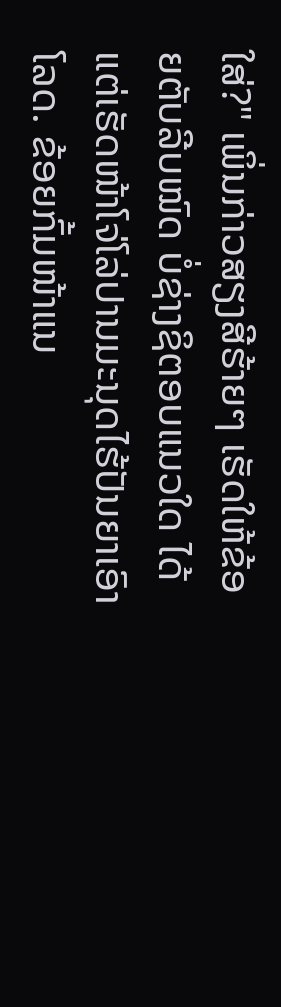ໃສ່?" ເພິ່ນກ່າວສຽງສີຮ້າຍໆ ເຮັດໃຫ້ຂ້ອຍຕັບລີບໝົດ ບໍ່ຊ່າງຊິຕອບແນວໃດ ໄດ້ແຕ່ເຮັດໜ້າໂຈ່ໂລ່ປານມະນຸດໄຮ້ປັນຍາເອົາໂລດ. ຂ້ອຍກົ້ມໜ້າແນ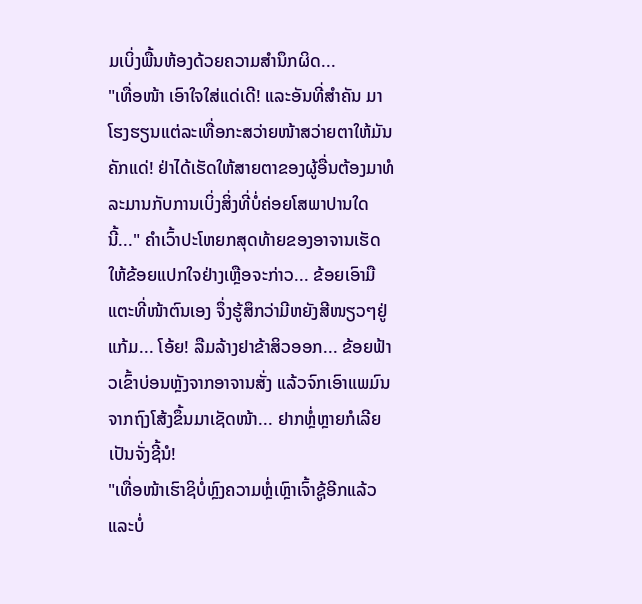ມເບິ່ງພື້ນຫ້ອງດ້ວຍຄວາມສໍານຶກຜິດ...
"ເທື່ອໜ້າ ເອົາໃຈໃສ່ແດ່ເດີ! ແລະອັນທີ່ສໍາຄັນ ມາໂຮງຮຽນແຕ່ລະເທື່ອກະສວ່າຍໜ້າສວ່າຍຕາໃຫ້ມັນຄັກແດ່! ຢ່າໄດ້ເຮັດໃຫ້ສາຍຕາຂອງຜູ້ອື່ນຕ້ອງມາທໍລະມານກັບການເບິ່ງສິ່ງທີ່ບໍ່ຄ່ອຍໂສພາປານໃດນີ້..." ຄໍາເວົ້າປະໂຫຍກສຸດທ້າຍຂອງອາຈານເຮັດໃຫ້ຂ້ອຍແປກໃຈຢ່າງເຫຼືອຈະກ່າວ... ຂ້ອຍເອົາມືແຕະທີ່ໜ້າຕົນເອງ ຈຶ່ງຮູ້ສຶກວ່າມີຫຍັງສີໜຽວໆຢູ່ແກ້ມ... ໂອ້ຍ! ລືມລ້າງຢາຂ້າສິວອອກ... ຂ້ອຍຟ້າວເຂົ້າບ່ອນຫຼັງຈາກອາຈານສັ່ງ ແລ້ວຈົກເອົາແພມົນຈາກຖົງໂສ້ງຂຶ້ນມາເຊັດໜ້າ... ຢາກຫຼໍ່ຫຼາຍກໍເລີຍເປັນຈັ່ງຊີ້ນໍ!
"ເທື່ອໜ້າເຮົາຊິບໍ່ຫຼົງຄວາມຫຼໍ່ເຫຼົາເຈົ້າຊູ້ອີກແລ້ວ ແລະບໍ່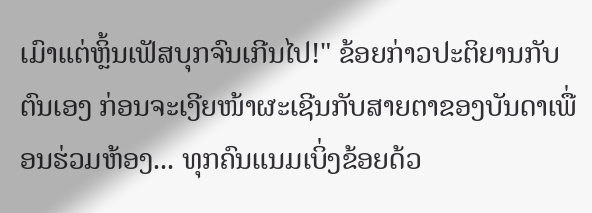ເມົາແຕ່ຫຼິ້ນເຟັສບຸກຈົນເກີນໄປ!" ຂ້ອຍກ່າວປະຕິຍານກັບຕົນເອງ ກ່ອນຈະເງີຍໜ້າຜະເຊີນກັບສາຍຕາຂອງບັນດາເພື່ອນຮ່ວມຫ້ອງ... ທຸກຄົນແນມເບິ່ງຂ້ອຍດ້ວ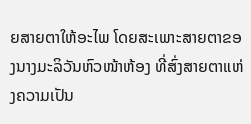ຍສາຍຕາໃຫ້ອະໄພ ໂດຍສະເພາະສາຍຕາຂອງນາງມະລິວັນຫົວໜ້າຫ້ອງ ທີ່ສົ່ງສາຍຕາແຫ່ງຄວາມເປັນ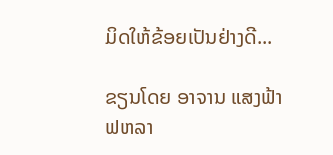ມິດໃຫ້ຂ້ອຍເປັນຢ່າງດີ...

ຂຽນໂດຍ ອາຈານ ແສງຟ້າ  ຟຫລາ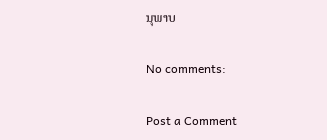ນຸພາບ

No comments:

Post a Comment